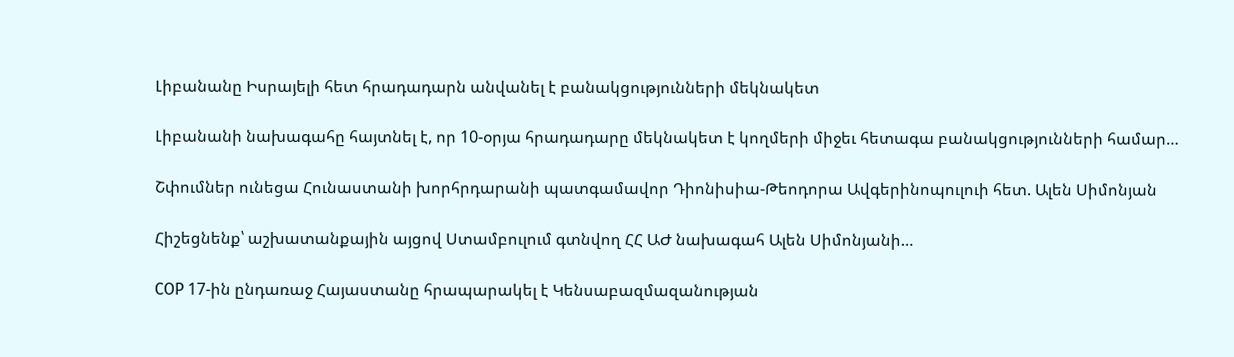Լիբանանը Իսրայելի հետ հրադադարն անվանել է բանակցությունների մեկնակետ

Լիբանանի նախագահը հայտնել է, որ 10-օրյա հրադադարը մեկնակետ է կողմերի միջեւ հետագա բանակցությունների համար…

Շփումներ ունեցա Հունաստանի խորհրդարանի պատգամավոր Դիոնիսիա-Թեոդորա Ավգերինոպուլուի հետ. Ալեն Սիմոնյան

Հիշեցնենք՝ աշխատանքային այցով Ստամբուլում գտնվող ՀՀ ԱԺ նախագահ Ալեն Սիմոնյանի…

COP 17-ին ընդառաջ Հայաստանը հրապարակել է Կենսաբազմազանության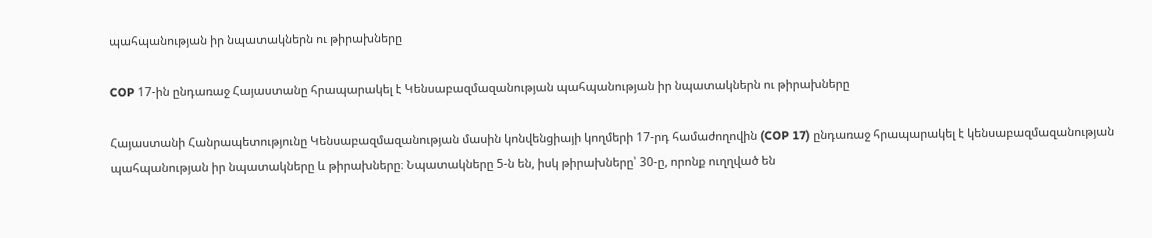պահպանության իր նպատակներն ու թիրախները

COP 17-ին ընդառաջ Հայաստանը հրապարակել է Կենսաբազմազանության պահպանության իր նպատակներն ու թիրախները

Հայաստանի Հանրապետությունը Կենսաբազմազանության մասին կոնվենցիայի կողմերի 17-րդ համաժողովին (COP 17) ընդառաջ հրապարակել է կենսաբազմազանության պահպանության իր նպատակները և թիրախները։ Նպատակները 5-ն են, իսկ թիրախները՝ 30-ը, որոնք ուղղված են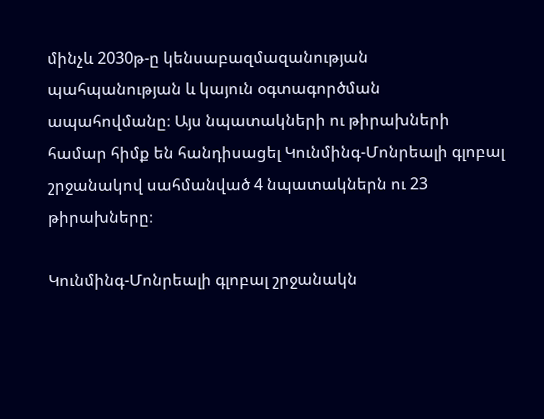մինչև 2030թ-ը կենսաբազմազանության պահպանության և կայուն օգտագործման ապահովմանը։ Այս նպատակների ու թիրախների համար հիմք են հանդիսացել Կունմինգ-Մոնրեալի գլոբալ շրջանակով սահմանված 4 նպատակներն ու 23 թիրախները։

Կունմինգ-Մոնրեալի գլոբալ շրջանակն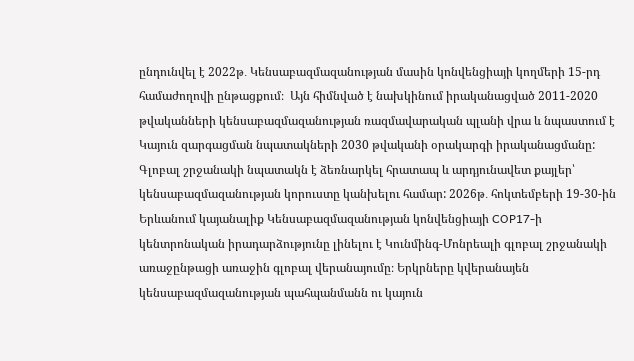ընդունվել է 2022թ․ Կենսաբազմազանության մասին կոնվենցիայի կողմերի 15-րդ համաժողովի ընթացքում։  Այն հիմնված է նախկինում իրականացված 2011-2020 թվականների կենսաբազմազանության ռազմավարական պլանի վրա և նպաստում է Կայուն զարգացման նպատակների 2030 թվականի օրակարգի իրականացմանը: Գլոբալ շրջանակի նպատակն է ձեռնարկել հրատապ և արդյունավետ քայլեր՝ կենսաբազմազանության կորուստը կանխելու համար: 2026թ․ հոկտեմբերի 19-30-ին Երևանում կայանալիք Կենսաբազմազանության կոնվենցիայի COP17-ի կենտրոնական իրադարձությունը լինելու է Կունմինգ-Մոնրեալի գլոբալ շրջանակի առաջընթացի առաջին գլոբալ վերանայումը։ Երկրները կվերանայեն կենսաբազմազանության պահպանմանն ու կայուն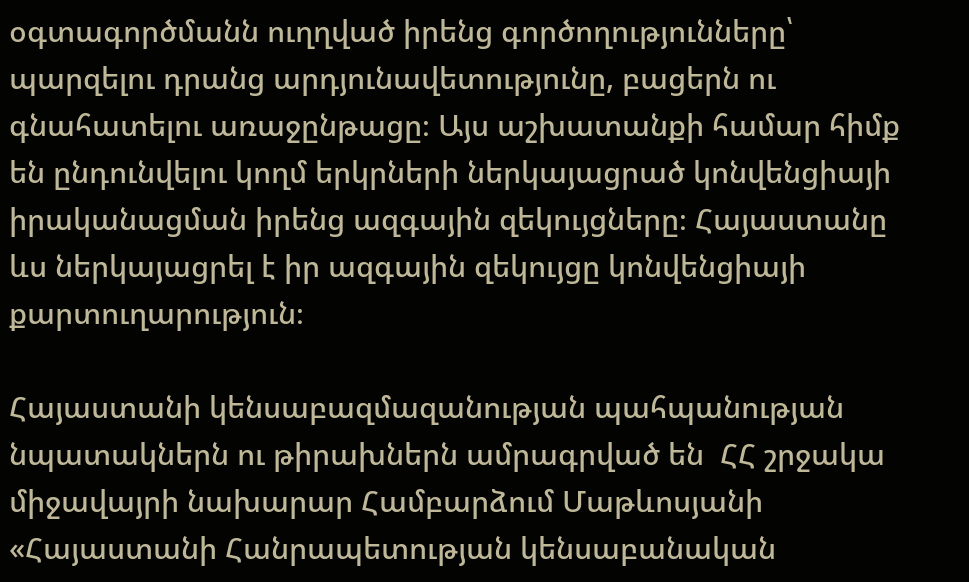օգտագործմանն ուղղված իրենց գործողությունները՝ պարզելու դրանց արդյունավետությունը, բացերն ու գնահատելու առաջընթացը։ Այս աշխատանքի համար հիմք են ընդունվելու կողմ երկրների ներկայացրած կոնվենցիայի իրականացման իրենց ազգային զեկույցները։ Հայաստանը ևս ներկայացրել է իր ազգային զեկույցը կոնվենցիայի քարտուղարություն։

Հայաստանի կենսաբազմազանության պահպանության նպատակներն ու թիրախներն ամրագրված են  ՀՀ շրջակա միջավայրի նախարար Համբարձում Մաթևոսյանի «Հայաստանի Հանրապետության կենսաբանական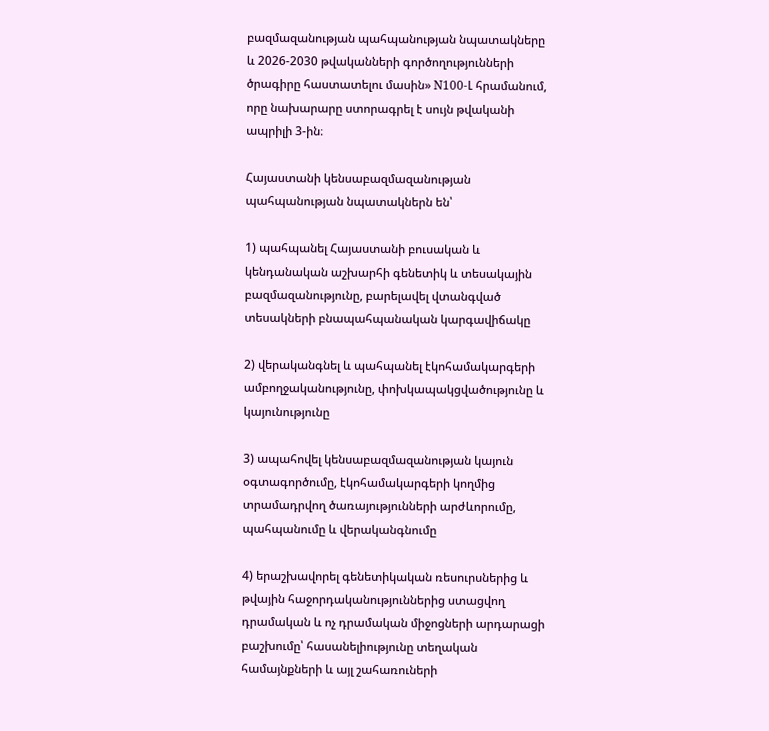բազմազանության պահպանության նպատակները և 2026-2030 թվականների գործողությունների ծրագիրը հաստատելու մասին» N100-Լ հրամանում, որը նախարարը ստորագրել է սույն թվականի ապրիլի 3-ին։

Հայաստանի կենսաբազմազանության պահպանության նպատակներն են՝

1) պահպանել Հայաստանի բուսական և կենդանական աշխարհի գենետիկ և տեսակային բազմազանությունը, բարելավել վտանգված տեսակների բնապահպանական կարգավիճակը

2) վերականգնել և պահպանել էկոհամակարգերի ամբողջականությունը, փոխկապակցվածությունը և կայունությունը

3) ապահովել կենսաբազմազանության կայուն օգտագործումը, էկոհամակարգերի կողմից տրամադրվող ծառայությունների արժևորումը, պահպանումը և վերականգնումը

4) երաշխավորել գենետիկական ռեսուրսներից և թվային հաջորդականություններից ստացվող դրամական և ոչ դրամական միջոցների արդարացի բաշխումը՝ հասանելիությունը տեղական համայնքների և այլ շահառուների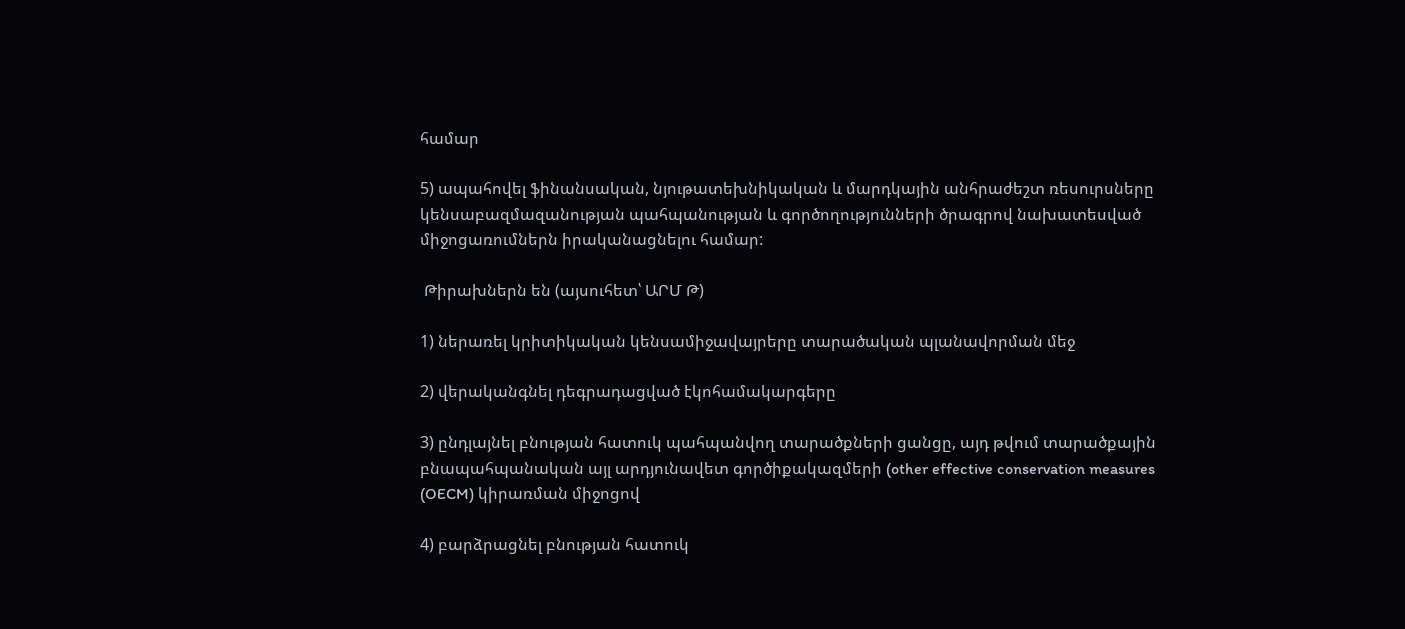համար

5) ապահովել ֆինանսական, նյութատեխնիկական և մարդկային անհրաժեշտ ռեսուրսները կենսաբազմազանության պահպանության և գործողությունների ծրագրով նախատեսված միջոցառումներն իրականացնելու համար:

 Թիրախներն են (այսուհետ՝ ԱՐՄ Թ)

1) ներառել կրիտիկական կենսամիջավայրերը տարածական պլանավորման մեջ

2) վերականգնել դեգրադացված էկոհամակարգերը

3) ընդլայնել բնության հատուկ պահպանվող տարածքների ցանցը, այդ թվում տարածքային բնապահպանական այլ արդյունավետ գործիքակազմերի (other effective conservation measures (OECM) կիրառման միջոցով

4) բարձրացնել բնության հատուկ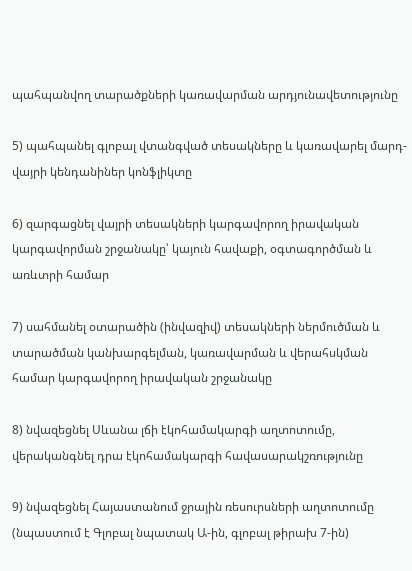պահպանվող տարածքների կառավարման արդյունավետությունը

5) պահպանել գլոբալ վտանգված տեսակները և կառավարել մարդ-վայրի կենդանիներ կոնֆլիկտը

6) զարգացնել վայրի տեսակների կարգավորող իրավական կարգավորման շրջանակը՝ կայուն հավաքի, օգտագործման և առևտրի համար

7) սահմանել օտարածին (ինվազիվ) տեսակների ներմուծման և տարածման կանխարգելման, կառավարման և վերահսկման համար կարգավորող իրավական շրջանակը

8) նվազեցնել Սևանա լճի էկոհամակարգի աղտոտումը, վերականգնել դրա էկոհամակարգի հավասարակշռությունը

9) նվազեցնել Հայաստանում ջրային ռեսուրսների աղտոտումը (նպաստում է Գլոբալ նպատակ Ա-ին, գլոբալ թիրախ 7-ին)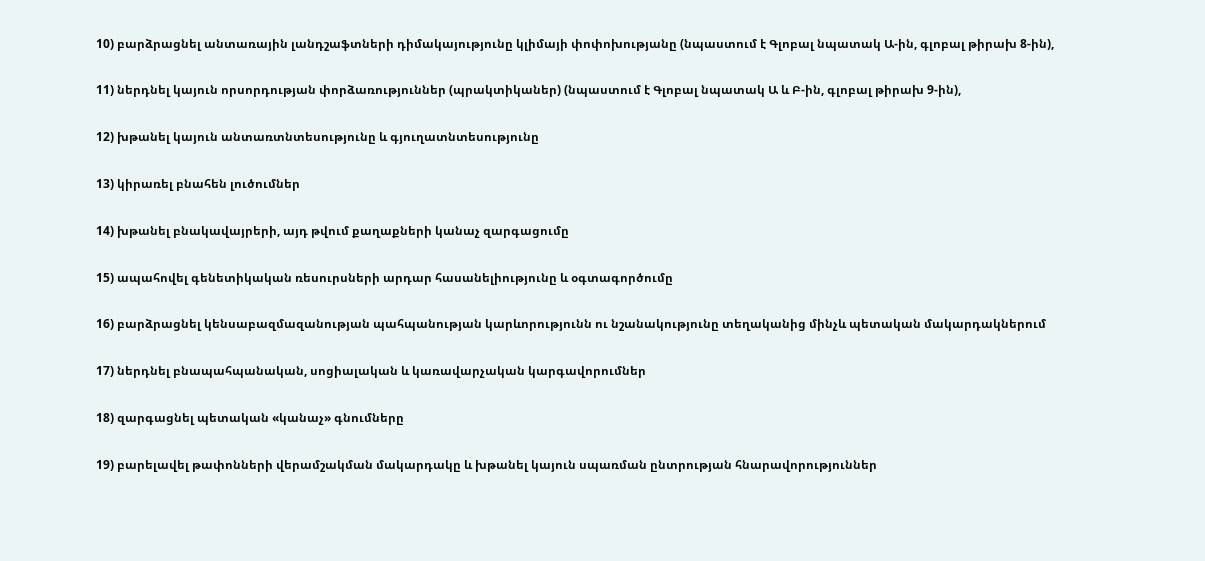10) բարձրացնել անտառային լանդշաֆտների դիմակայությունը կլիմայի փոփոխությանը (նպաստում է Գլոբալ նպատակ Ա-ին, գլոբալ թիրախ 8-ին),

11) ներդնել կայուն որսորդության փորձառություններ (պրակտիկաներ) (նպաստում է Գլոբալ նպատակ Ա և Բ-ին, գլոբալ թիրախ 9-ին),

12) խթանել կայուն անտառտնտեսությունը և գյուղատնտեսությունը

13) կիրառել բնահեն լուծումներ

14) խթանել բնակավայրերի, այդ թվում քաղաքների կանաչ զարգացումը

15) ապահովել գենետիկական ռեսուրսների արդար հասանելիությունը և օգտագործումը

16) բարձրացնել կենսաբազմազանության պահպանության կարևորությունն ու նշանակությունը տեղականից մինչև պետական մակարդակներում

17) ներդնել բնապահպանական, սոցիալական և կառավարչական կարգավորումներ

18) զարգացնել պետական «կանաչ» գնումները

19) բարելավել թափոնների վերամշակման մակարդակը և խթանել կայուն սպառման ընտրության հնարավորություններ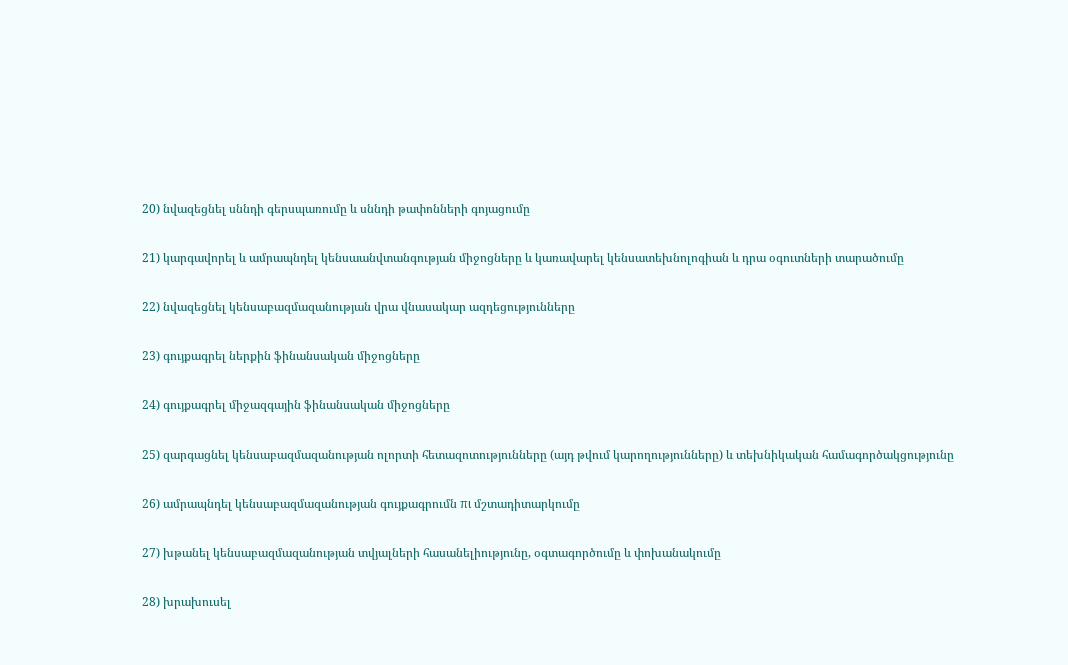20) նվազեցնել սննդի գերսպառումը և սննդի թափոնների գոյացումը

21) կարգավորել և ամրապնդել կենսաանվտանգության միջոցները և կառավարել կենսատեխնոլոգիան և դրա օգուտների տարածումը

22) նվազեցնել կենսաբազմազանության վրա վնասակար ազդեցությունները

23) գույքագրել ներքին ֆինանսական միջոցները

24) գույքագրել միջազգային ֆինանսական միջոցները

25) զարգացնել կենսաբազմազանության ոլորտի հետազոտությունները (այդ թվում կարողությունները) և տեխնիկական համագործակցությունը

26) ամրապնդել կենսաբազմազանության գույքագրումն πι մշտադիտարկումը

27) խթանել կենսաբազմազանության տվյալների հասանելիությունը, օգտագործումը և փոխանակումը

28) խրախուսել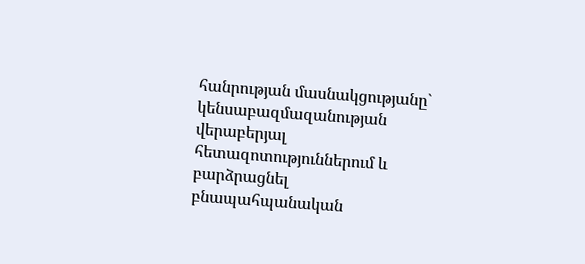հանրության մասնակցությանը` կենսաբազմազանության վերաբերյալ հետազոտություններում և բարձրացնել բնապահպանական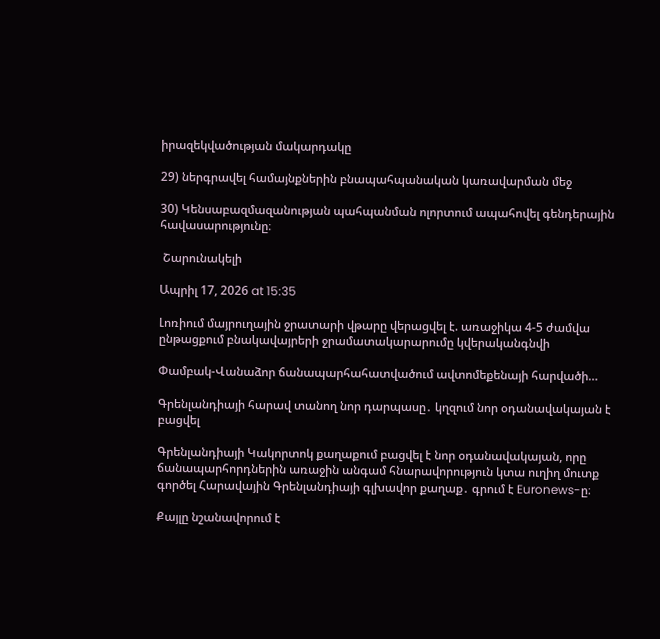իրազեկվածության մակարդակը

29) ներգրավել համայնքներին բնապահպանական կառավարման մեջ

30) Կենսաբազմազանության պահպանման ոլորտում ապահովել գենդերային հավասարությունը։

 Շարունակելի

Ապրիլ 17, 2026 at 15:35

Լոռիում մայրուղային ջրատարի վթարը վերացվել է. առաջիկա 4-5 ժամվա ընթացքում բնակավայրերի ջրամատակարարումը կվերականգնվի

Փամբակ-Վանաձոր ճանապարհահատվածում ավտոմեքենայի հարվածի…

Գրենլանդիայի հարավ տանող նոր դարպասը․ կղզում նոր օդանավակայան է բացվել

Գրենլանդիայի Կակորտոկ քաղաքում բացվել է նոր օդանավակայան, որը ճանապարհորդներին առաջին անգամ հնարավորություն կտա ուղիղ մուտք գործել Հարավային Գրենլանդիայի գլխավոր քաղաք․ գրում է Euronews-ը։

Քայլը նշանավորում է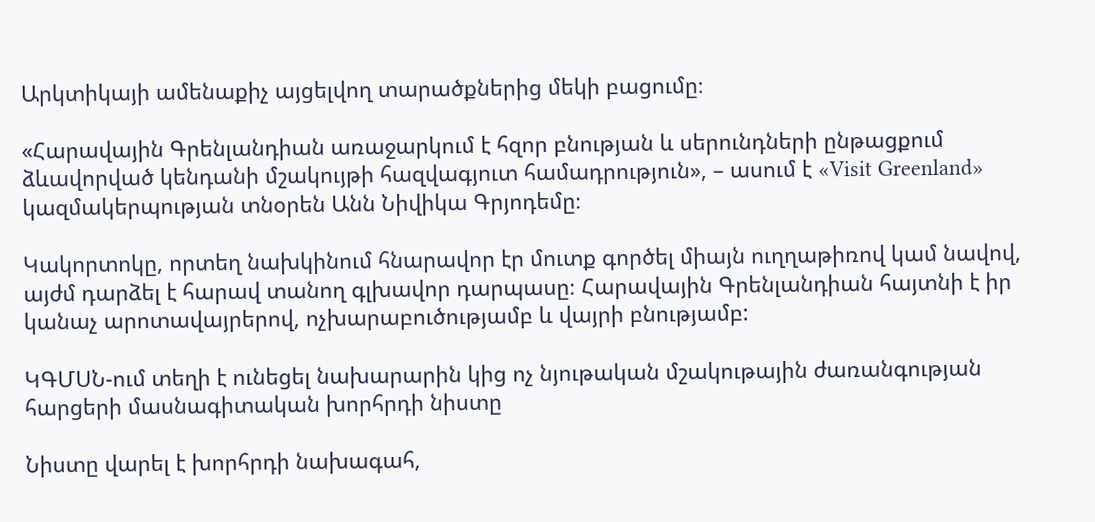Արկտիկայի ամենաքիչ այցելվող տարածքներից մեկի բացումը։

«Հարավային Գրենլանդիան առաջարկում է հզոր բնության և սերունդների ընթացքում ձևավորված կենդանի մշակույթի հազվագյուտ համադրություն», – ասում է «Visit Greenland» կազմակերպության տնօրեն Անն Նիվիկա Գրյոդեմը։

Կակորտոկը, որտեղ նախկինում հնարավոր էր մուտք գործել միայն ուղղաթիռով կամ նավով, այժմ դարձել է հարավ տանող գլխավոր դարպասը։ Հարավային Գրենլանդիան հայտնի է իր կանաչ արոտավայրերով, ոչխարաբուծությամբ և վայրի բնությամբ:

ԿԳՄՍՆ-ում տեղի է ունեցել նախարարին կից ոչ նյութական մշակութային ժառանգության հարցերի մասնագիտական խորհրդի նիստը

Նիստը վարել է խորհրդի նախագահ,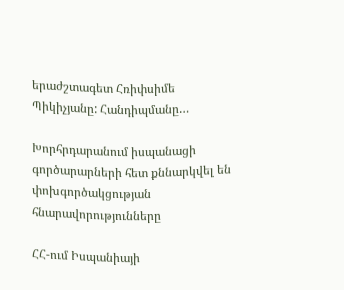երաժշտագետ Հռիփսիմե Պիկիչյանը: Հանդիպմանը…

Խորհրդարանում իսպանացի գործարարների հետ քննարկվել են փոխգործակցության հնարավորությունները

ՀՀ-ում Իսպանիայի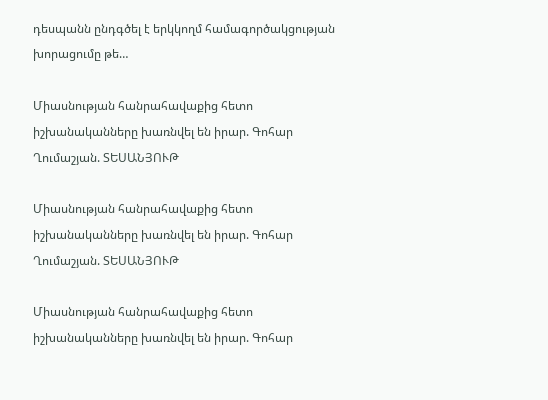դեսպանն ընդգծել է երկկողմ համագործակցության խորացումը թե…

Միասնության հանրահավաքից հետո իշխանականները խառնվել են իրար. Գոհար Ղումաշյան. ՏԵՍԱՆՅՈՒԹ

Միասնության հանրահավաքից հետո իշխանականները խառնվել են իրար. Գոհար Ղումաշյան. ՏԵՍԱՆՅՈՒԹ

Միասնության հանրահավաքից հետո իշխանականները խառնվել են իրար. Գոհար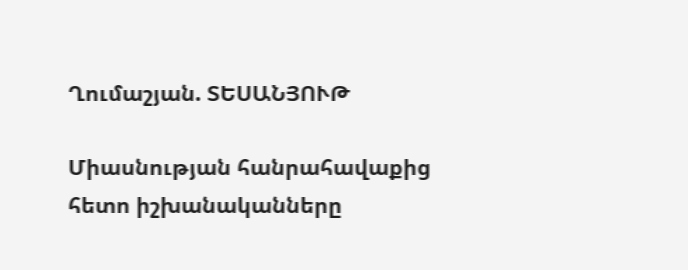Ղումաշյան. ՏԵՍԱՆՅՈՒԹ

Միասնության հանրահավաքից հետո իշխանականները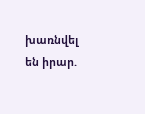խառնվել են իրար.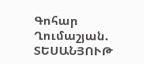Գոհար Ղումաշյան. ՏԵՍԱՆՅՈՒԹ